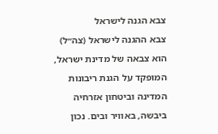צבא הגנה לישראל
צבא ההגנה לישראל (צה״ל) הוא צבאה של מדינת ישראל, המופקד על הגנת ריבונות המדינה וביטחון אזרחיה ביבשה, באוויר ובים. נכון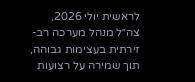לראשית יולי 2026, צה״ל מנהל מערכה רב-זירתית בעצימות גבוהה, תוך שמירה על רצועות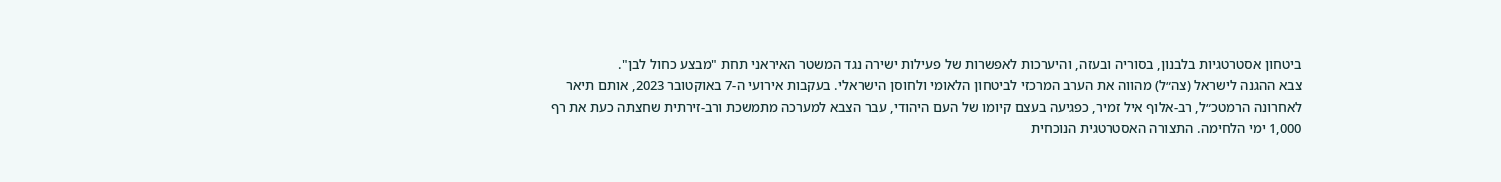ביטחון אסטרטגיות בלבנון, בסוריה ובעזה, והיערכות לאפשרות של פעילות ישירה נגד המשטר האיראני תחת "מבצע כחול לבן".
צבא ההגנה לישראל (צה״ל) מהווה את הערב המרכזי לביטחון הלאומי ולחוסן הישראלי. בעקבות אירועי ה-7 באוקטובר 2023, אותם תיאר לאחרונה הרמטכ״ל, רב-אלוף איל זמיר, כפגיעה בעצם קיומו של העם היהודי, עבר הצבא למערכה מתמשכת ורב-זירתית שחצתה כעת את רף 1,000 ימי הלחימה. התצורה האסטרטגית הנוכחית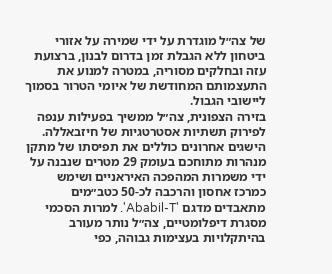של צה״ל מוגדרת על ידי שמירה על אזורי ביטחון ללא הגבלת זמן בדרום לבנון, ברצועת עזה ובחלקים מסוריה, במטרה למנוע את התעצמותם המחודשת של איומי הטרור בסמוך ליישובי הגבול.
בזירה הצפונית, צה״ל ממשיך בפעילות ענפה לפירוק תשתיות אסטרטגיות של חיזבאללה. הישגים אחרונים כוללים את תפיסתו של מתקן מנהרות מתוחכם בעומק 29 מטרים שנבנה על ידי משמרות המהפכה האיראניים ושימש כמרכז אחסון והרכבה לכ-50 כטב״מים מתאבדים מדגם 'Ababil-T'. למרות הסכמי מסגרת דיפלומטיים, צה״ל נותר מעורב בהיתקלויות בעצימות גבוהה, כפי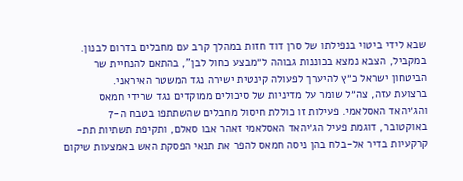שבא לידי ביטוי בנפילתו של סרן דוד חזות במהלך קרב עם מחבלים בדרום לבנון. במקביל, הצבא נמצא בכוננות גבוהה ל״מבצע כחול לבן", בהתאם להנחיית שר הביטחון ישראל כ״ץ להיערך לפעולה קינטית ישירה נגד המשטר האיראני.
ברצועת עזה, צה״ל שומר על מדיניות של סיכולים ממוקדים נגד שרידי חמאס והג׳יהאד האסלאמי. פעילות זו כוללת חיסול מחבלים שהשתתפו בטבח ה-7 באוקטובר, דוגמת פעיל הג׳יהאד האסלאמי זאהר אבו סאלם, ותקיפת תשתיות תת-קרקעיות בדיר אל-בלח בהן ניסה חמאס להפר את תנאי הפסקת האש באמצעות שיקום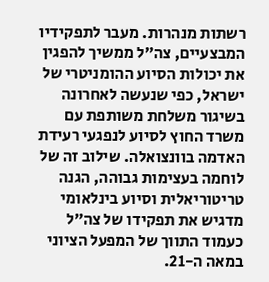רשתות מנהרות. מעבר לתפקידיו המבצעיים, צה״ל ממשיך להפגין את יכולות הסיוע ההומניטרי של ישראל, כפי שנעשה לאחרונה בשיגור משלחת משותפת עם משרד החוץ לסיוע לנפגעי רעידת האדמה בוונצואלה. שילוב זה של לוחמה בעצימות גבוהה, הגנה טריטוריאלית וסיוע בינלאומי מדגיש את תפקידו של צה״ל כעמוד התווך של המפעל הציוני במאה ה-21.